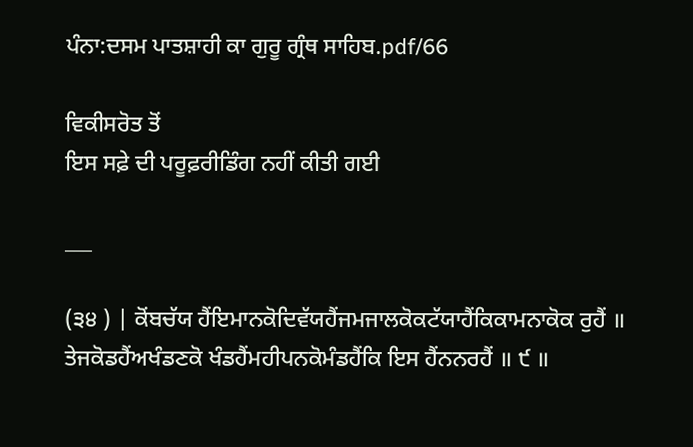ਪੰਨਾ:ਦਸਮ ਪਾਤਸ਼ਾਹੀ ਕਾ ਗੁਰੂ ਗ੍ਰੰਥ ਸਾਹਿਬ.pdf/66

ਵਿਕੀਸਰੋਤ ਤੋਂ
ਇਸ ਸਫ਼ੇ ਦੀ ਪਰੂਫ਼ਰੀਡਿੰਗ ਨਹੀਂ ਕੀਤੀ ਗਈ

___

(੩੪ ) | ਕੋਂਬਚੱਯ ਹੈਂਇਮਾਨਕੋਦਿਵੱਯਹੈਂਜਮਜਾਲਕੋਕਟੱਯਾਹੈਂਕਿਕਾਮਨਾਕੋਕ ਰੁਹੈਂ ॥ ਤੇਜਕੋਡਹੈਂਅਖੰਡਣਕੋ ਖੰਡਹੈਂਮਹੀਪਨਕੋਮੰਡਹੈਂਕਿ ਇਸ ਹੈਂਨਨਰਹੈਂ ॥ ੯ ॥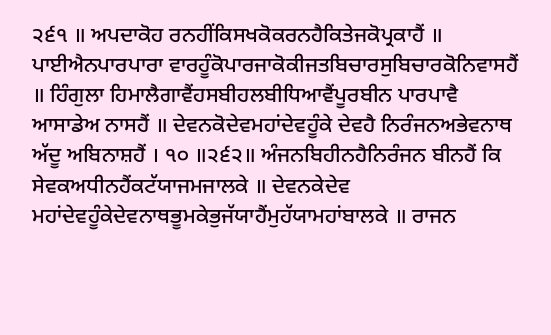੨੬੧ ॥ ਅਪਦਾਕੋਹ ਰਨਹੀਂਕਿਸਖਕੋਕਰਨਹੈਕਿਤੇਜਕੋਪ੍ਰਕਾਹੈਂ ॥ ਪਾਈਐਨਪਾਰਪਾਰਾ ਵਾਰਹੂੰਕੋਪਾਰਜਾਕੋਕੀਜਤਬਿਚਾਰਸੁਬਿਚਾਰਕੋਨਿਵਾਸਹੈਂ ॥ ਹਿੰਗੁਲਾ ਹਿਮਾਲੈਗਾਵੈਂਹਸਬੀਹਲਬੀਧਿਆਵੈਂਪੂਰਬੀਨ ਪਾਰਪਾਵੈ ਆਸਾਡੇਅ ਨਾਸਹੈਂ ॥ ਦੇਵਨਕੋਦੇਵਮਹਾਂਦੇਵਹੂੰਕੇ ਦੇਵਹੈ ਨਿਰੰਜਨਅਭੇਵਨਾਥ ਅੱਦੂ ਅਬਿਨਾਸ਼ਹੈਂ । ੧੦ ॥੨੬੨॥ ਅੰਜਨਬਿਹੀਨਹੈਨਿਰੰਜਨ ਬੀਨਹੈਂ ਕਿ ਸੇਵਕਅਧੀਨਹੈਂਕਟੱਯਾਜਮਜਾਲਕੇ ॥ ਦੇਵਨਕੇਦੇਵ ਮਹਾਂਦੇਵਹੂੰਕੇਦੇਵਨਾਥਭੂਮਕੇਭੁਜੱਯਾਹੈਂਮੁਹੱਯਾਮਹਾਂਬਾਲਕੇ ॥ ਰਾਜਨ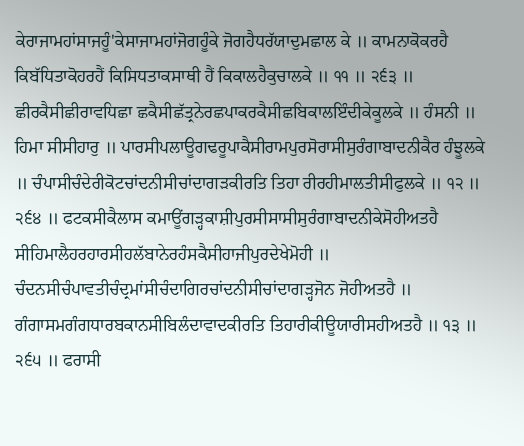ਕੇਰਾਜਾਮਹਾਂਸਾਜਹੂੰ'ਕੇਸਾਜਾਮਹਾਂਜੋਗਹੂੰਕੇ ਜੋਗਹੈਧਰੱਯਾਦੁਮਛਾਲ ਕੇ ॥ ਕਾਮਨਾਕੋਕਰਹੈ ਕਿਬੱਧਿਤਾਕੋਹਰਹੈਂ ਕਿਸਿਧਤਾਕਸਾਥੀ ਹੈਂ ਕਿਕਾਲਹੈਕੁਚਾਲਕੇ ॥ ੧੧ ॥ ੨੬੩ ॥ ਛੀਰਕੈਸੀਛੀਰਾਵਧਿਛਾ ਛਕੈਸੀਛੱਤ੍ਰਨੇਰਛਪਾਕਰਕੈਸੀਛਬਿਕਾਲਇੰਦੀਕੇਕੂਲਕੇ ॥ ਹੰਸਨੀ ॥ ਹਿਮਾ ਸੀਸੀਹਾਰੁ ॥ ਪਾਰਸੀਪਲਾਊਗਢਰੂਪਾਕੈਸੀਰਾਮਪੁਰਸੋਰਾਸੀਸੁਰੰਗਾਬਾਦਨੀਕੈਰ ਹੰਝੂਲਕੇ ॥ ਚੰਪਾਸੀਚੰਦੇਰੀਕੋਟਚਾਂਦਨੀਸੀਚਾਂਦਾਗੜਕੀਰਤਿ ਤਿਹਾ ਰੀਰਹੀਮਾਲਤੀਸੀਫੁਲਕੇ ॥ ੧੨ ॥ ੨੬੪ ॥ ਫਟਕਸੀਕੈਲਾਸ ਕਮਾਊਂਗੜ੍ਹਕਾਸ਼ੀਪੁਰਸੀਸਾਸੀਸੁਰੰਗਾਬਾਦਨੀਕੇਸੋਹੀਅਤਹੈ ਸੀਹਿਮਾਲੈਹਰਹਾਰਸੀਹਲੱਬਾਨੇਰਹੰਸਕੈਸੀਹਾਜੀਪੁਰਦੇਖੇਮੋਹੀ ॥ ਚੰਦਨਸੀਚੰਪਾਵਤੀਚੰਦ੍ਰਮਾਂਸੀਚੰਦਾਗਿਰਚਾਂਦਨੀਸੀਚਾਂਦਾਗੜ੍ਹਜੋਨ ਜੋਹੀਅਤਹੈ ॥ ਗੰਗਾਸਮਗੰਗਧਾਰਬਕਾਨਸੀਬਿਲੰਦਾਵਾਦਕੀਰਤਿ ਤਿਹਾਰੀਕੀਊਯਾਰੀਸਹੀਅਤਹੈ ॥ ੧੩ ॥ ੨੬੫ ॥ ਫਰਾਸੀ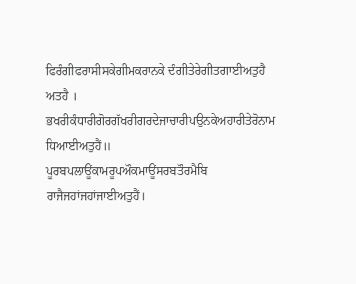ਫਿਰੰਗੀਫਰਾਸੀਸਕੇਗੀਮਕਰਾਨਕੇ ਦੰਗੀਤੇਰੇਗੀਤਗਾਈਅਤੁਹੈ ਅਤਹੈ । ਭਖਰੀਕੰਧਾਰੀਗੋਰਗੱਖਰੀਗਰਦੇਜਾਚਾਰੀਪਉਨਕੇਅਹਾਰੀਤੇਰੋਨਾਮ ਧਿਆਈਅਤੁਹੈਂ॥ ਪੂਰਬਪਲਾਊਂਕਾਮਰੂਪਔਕਮਾਊਂਸਰਬਤੌਰਮੈਬਿ ਰਾਜੈਜਹਾਂਜਹਾਂਜਾਈਅਤੁਹੈਂ।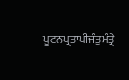ਪੂਟਨਪ੍ਰਤਾਪੀਜੰਤੁਮੰਤ੍ਰੇ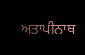ਅਤਾਪੀਨਾਥ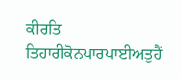ਕੀਰਤਿ ਤਿਹਾਰੀਕੋਨਪਾਰਪਾਈਅਤੁਹੈਂ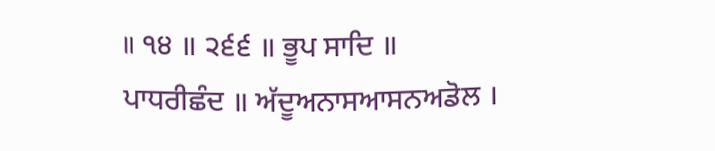॥ ੧੪ ॥ ੨੬੬ ॥ ਭੂਪ ਸਾਦਿ ॥ ਪਾਧਰੀਛੰਦ ॥ ਅੱਦੂਅਨਾਸਆਸਨਅਡੋਲ ।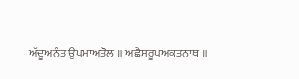ਅੱਦੂਅਨੰਤ ਉਪਮਾਅਤੋਲ ॥ ਅਛੈਸਰੂਪਅਕਤਨਾਥ ॥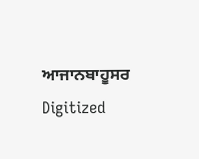ਆਜਾਨਬਾਹੂਸਰ Digitized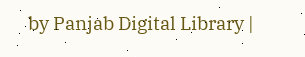by Panjab Digital Library |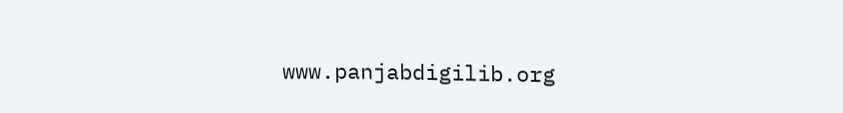www.panjabdigilib.org